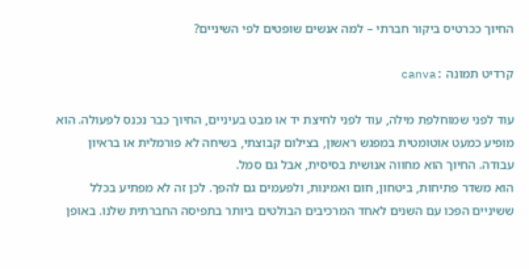החיוך ככרטיס ביקור חברתי – למה אנשים שופטים לפי השיניים?

קרדיט תמונה :canva

עוד לפני שמוחלפת מילה, עוד לפני לחיצת יד או מבט בעיניים, החיוך כבר נכנס לפעולה. הוא מופיע כמעט אוטומטית במפגש ראשון, בצילום קבוצתי, בשיחה לא פורמלית או בראיון עבודה. החיוך הוא מחווה אנושית בסיסית, אבל גם סמל.
הוא משדר פתיחות, ביטחון, חום ואמינות, ולפעמים גם להפך. לכן זה לא מפתיע בכלל ששיניים הפכו עם השנים לאחד המרכיבים הבולטים ביותר בתפיסה החברתית שלנו. באופן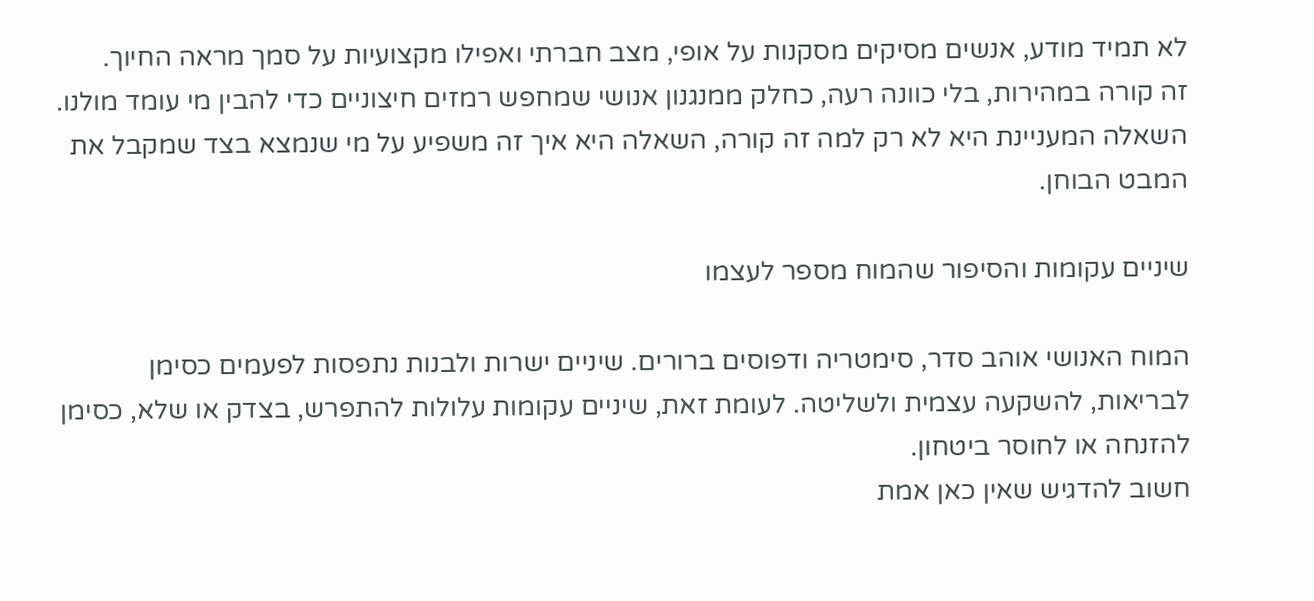לא תמיד מודע, אנשים מסיקים מסקנות על אופי, מצב חברתי ואפילו מקצועיות על סמך מראה החיוך.
זה קורה במהירות, בלי כוונה רעה, כחלק ממנגנון אנושי שמחפש רמזים חיצוניים כדי להבין מי עומד מולנו. השאלה המעניינת היא לא רק למה זה קורה, השאלה היא איך זה משפיע על מי שנמצא בצד שמקבל את המבט הבוחן.

שיניים עקומות והסיפור שהמוח מספר לעצמו

המוח האנושי אוהב סדר, סימטריה ודפוסים ברורים. שיניים ישרות ולבנות נתפסות לפעמים כסימן לבריאות, להשקעה עצמית ולשליטה. לעומת זאת, שיניים עקומות עלולות להתפרש, בצדק או שלא, כסימן להזנחה או לחוסר ביטחון.
חשוב להדגיש שאין כאן אמת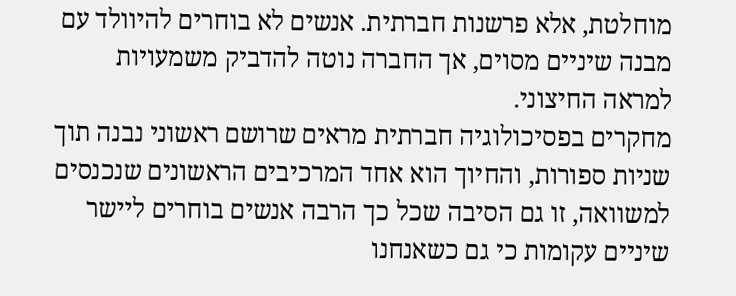מוחלטת, אלא פרשנות חברתית. אנשים לא בוחרים להיוולד עם מבנה שיניים מסוים, אך החברה נוטה להדביק משמעויות למראה החיצוני.
מחקרים בפסיכולוגיה חברתית מראים שרושם ראשוני נבנה תוך שניות ספורות, והחיוך הוא אחד המרכיבים הראשונים שנכנסים למשוואה, זו גם הסיבה שכל כך הרבה אנשים בוחרים ליישר שיניים עקומות כי גם כשאנחנו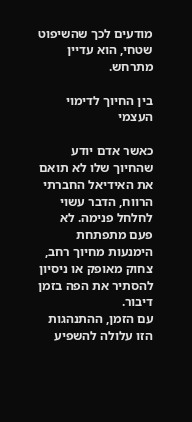מודעים לכך שהשיפוט שטחי, הוא עדיין מתרחש.

בין החיוך לדימוי העצמי

כאשר אדם יודע שהחיוך שלו לא תואם את האידיאל החברתי הרווח, הדבר עשוי לחלחל פנימה. לא פעם מתפתחת הימנעות מחיוך רחב, צחוק מאופק או ניסיון להסתיר את הפה בזמן דיבור.
עם הזמן, ההתנהגות הזו עלולה להשפיע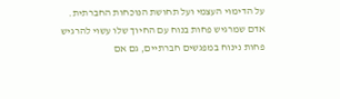על הדימוי העצמי ועל תחושת הנוכחות החברתית. אדם שמרגיש פחות בנוח עם החיוך שלו עשוי להרגיש פחות נינוח במפגשים חברתיים, גם אם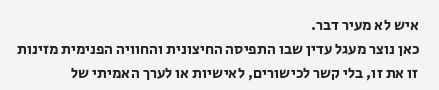איש לא מעיר דבר.
כאן נוצר מעגל עדין שבו התפיסה החיצונית והחוויה הפנימית מזינות זו את זו, בלי קשר לכישורים, לאישיות או לערך האמיתי של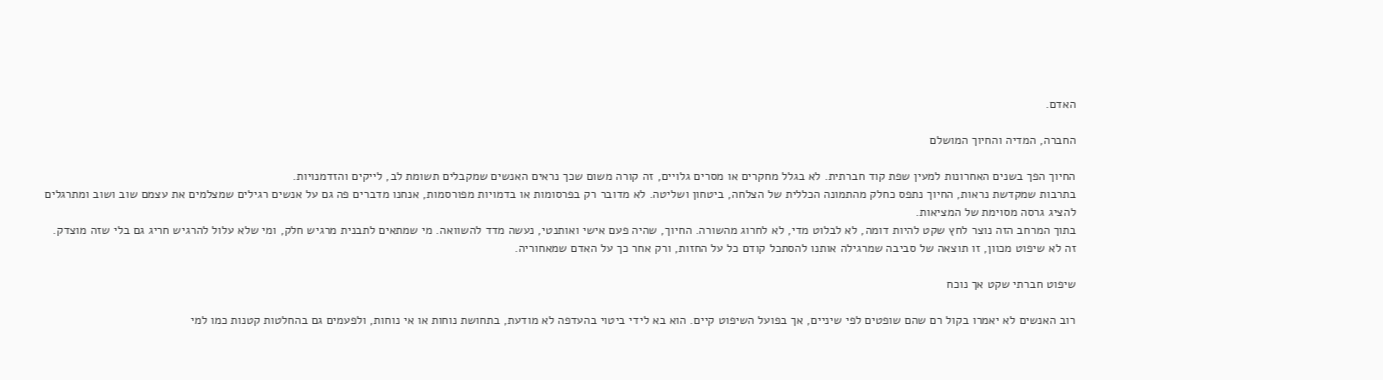האדם.

החברה, המדיה והחיוך המושלם

החיוך הפך בשנים האחרונות למעין שפת קוד חברתית. לא בגלל מחקרים או מסרים גלויים, זה קורה משום שכך נראים האנשים שמקבלים תשומת לב, לייקים והזדמנויות.
בתרבות שמקדשת נראות, החיוך נתפס כחלק מהתמונה הכללית של הצלחה, ביטחון ושליטה. לא מדובר רק בפרסומות או בדמויות מפורסמות, אנחנו מדברים פה גם על אנשים רגילים שמצלמים את עצמם שוב ושוב ומתרגלים להציג גרסה מסוימת של המציאות.
בתוך המרחב הזה נוצר לחץ שקט להיות דומה, לא לבלוט מדי, לא לחרוג מהשורה. החיוך, שהיה פעם אישי ואותנטי, נעשה מדד להשוואה. מי שמתאים לתבנית מרגיש חלק, ומי שלא עלול להרגיש חריג גם בלי שזה מוצדק.
זה לא שיפוט מכוון, זו תוצאה של סביבה שמרגילה אותנו להסתכל קודם כל על החזות, ורק אחר כך על האדם שמאחוריה.

שיפוט חברתי שקט אך נוכח

רוב האנשים לא יאמרו בקול רם שהם שופטים לפי שיניים, אך בפועל השיפוט קיים. הוא בא לידי ביטוי בהעדפה לא מודעת, בתחושת נוחות או אי נוחות, ולפעמים גם בהחלטות קטנות כמו למי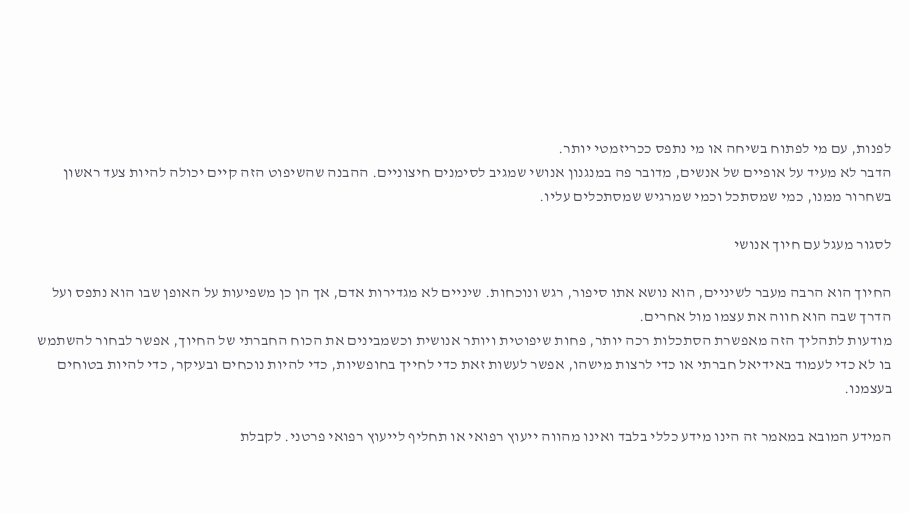לפנות, עם מי לפתוח בשיחה או מי נתפס ככריזמטי יותר.
הדבר לא מעיד על אופיים של אנשים, מדובר פה במנגנון אנושי שמגיב לסימנים חיצוניים. ההבנה שהשיפוט הזה קיים יכולה להיות צעד ראשון בשחרור ממנו, כמי שמסתכל וכמי שמרגיש שמסתכלים עליו.

לסגור מעגל עם חיוך אנושי

החיוך הוא הרבה מעבר לשיניים, הוא נושא אתו סיפור, רגש ונוכחות. שיניים לא מגדירות אדם, אך הן כן משפיעות על האופן שבו הוא נתפס ועל הדרך שבה הוא חווה את עצמו מול אחרים.
מודעות לתהליך הזה מאפשרת הסתכלות רכה יותר, פחות שיפוטית ויותר אנושית וכשמבינים את הכוח החברתי של החיוך, אפשר לבחור להשתמש בו לא כדי לעמוד באידיאל חברתי או כדי לרצות מישהו, אפשר לעשות זאת כדי לחייך בחופשיות, כדי להיות נוכחים ובעיקר, כדי להיות בטוחים בעצמנו.

המידע המובא במאמר זה הינו מידע כללי בלבד ואינו מהווה ייעוץ רפואי או תחליף לייעוץ רפואי פרטני. לקבלת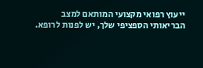ייעוץ רפואי מקצועי המותאם למצב הבריאותי הספציפי שלך, יש לפנות לרופא.